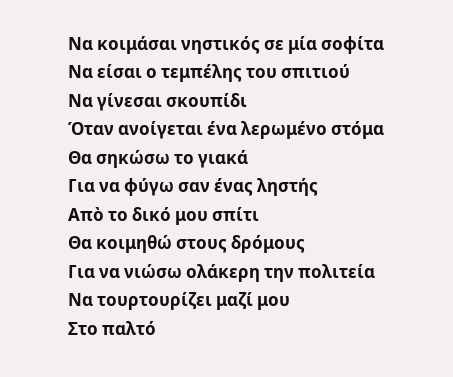Να κοιμάσαι νηστικός σε μία σοφίτα
Να είσαι ο τεμπέλης του σπιτιού
Να γίνεσαι σκουπίδι
Όταν ανοίγεται ένα λερωμένο στόμα
Θα σηκώσω το γιακά
Για να φύγω σαν ένας ληστής
Απὸ το δικό μου σπίτι
Θα κοιμηθώ στους δρόμους
Για να νιώσω ολάκερη την πολιτεία
Να τουρτουρίζει μαζί μου
Στο παλτό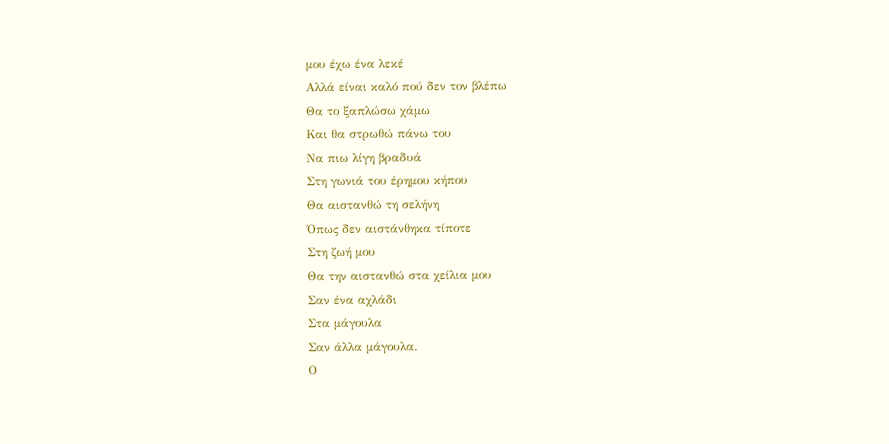μου έχω ένα λεκέ
Αλλά είναι καλό πού δεν τον βλέπω
Θα το ξαπλώσω χάμω
Και θα στρωθώ πάνω του
Να πιω λίγη βραδυά
Στη γωνιά του έρημου κήπου
Θα αιστανθώ τη σελήνη
Όπως δεν αιστάνθηκα τίποτε
Στη ζωή μου
Θα την αιστανθώ στα χείλια μου
Σαν ένα αχλάδι
Στα μάγουλα
Σαν άλλα μάγουλα.
Ο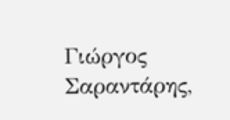Γιώργος Σαραντάρης,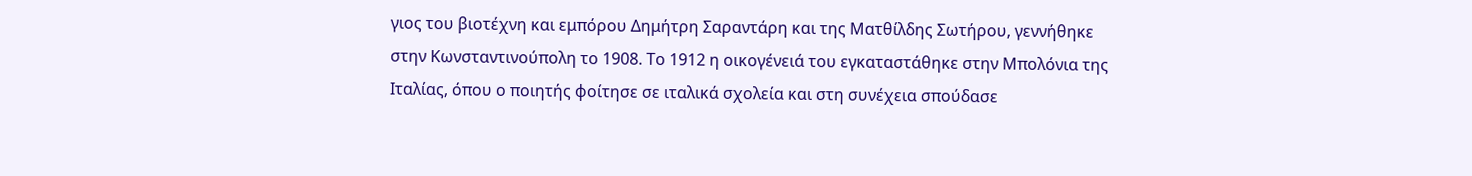γιος του βιοτέχνη και εμπόρου Δημήτρη Σαραντάρη και της Ματθίλδης Σωτήρου, γεννήθηκε στην Κωνσταντινούπολη το 1908. Το 1912 η οικογένειά του εγκαταστάθηκε στην Μπολόνια της Ιταλίας, όπου ο ποιητής φοίτησε σε ιταλικά σχολεία και στη συνέχεια σπούδασε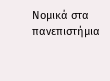Νομικά στα πανεπιστήμια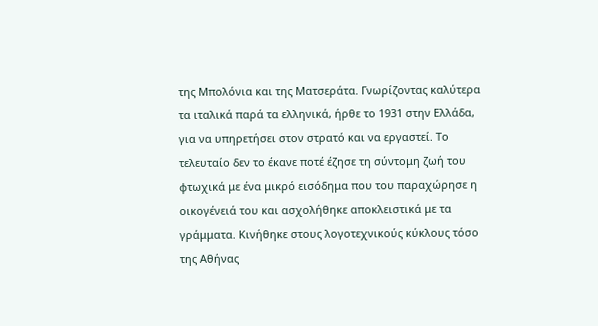της Μπολόνια και της Ματσεράτα. Γνωρίζοντας καλύτερα τα ιταλικά παρά τα ελληνικά, ήρθε το 1931 στην Ελλάδα, για να υπηρετήσει στον στρατό και να εργαστεί. Το τελευταίο δεν το έκανε ποτέ έζησε τη σύντομη ζωή του φτωχικά με ένα μικρό εισόδημα που του παραχώρησε η οικογένειά του και ασχολήθηκε αποκλειστικά με τα γράμματα. Κινήθηκε στους λογοτεχνικούς κύκλους τόσο της Αθήνας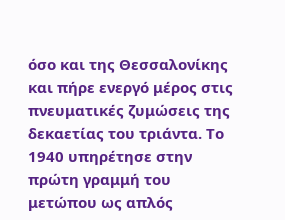όσο και της Θεσσαλονίκης και πήρε ενεργό μέρος στις πνευματικές ζυμώσεις της δεκαετίας του τριάντα. Το 1940 υπηρέτησε στην πρώτη γραμμή του μετώπου ως απλός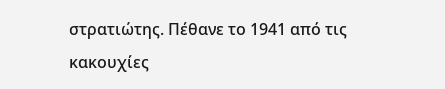στρατιώτης. Πέθανε το 1941 από τις κακουχίες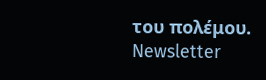του πολέμου.
Newsletter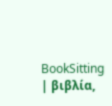BookSitting | βιβλία,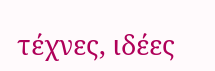τέχνες, ιδέες